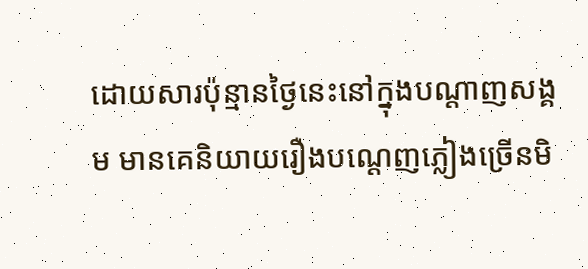ដោយសារប៉ុន្មានថ្ងៃនេះនៅក្នុងបណ្តាញសង្គម មានគេនិយាយរឿងបណ្តេញភ្លៀងច្រើនមិ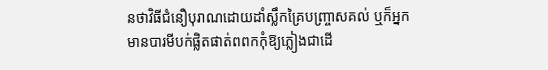នថាវិធីជំនឿបុរាណដោយដាំស្លឹកគ្រៃបញ្ច្រាសគល់ ឬក៏អ្នកមានបារមីបក់ផ្លិតផាត់ពពកកុំឱ្យភ្លៀងជាដើ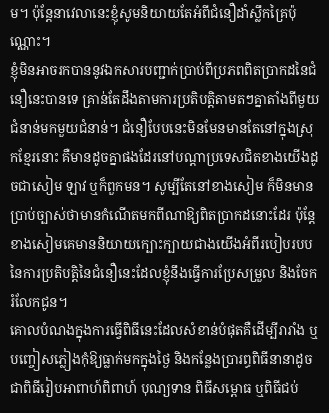ម។ ប៉ុន្តែនាវេលានេះខ្ញុំសូមនិយាយតែអំពីជំនឿដាំស្លឹកគ្រៃប៉ុណ្ណោះ។
ខ្ញុំមិនអាចរកបាននូវឯកសារបញ្ជាក់ប្រាប់ពីប្រភពពិតប្រាកដនៃជំនឿនេះបានទេ គ្រាន់តែដឹងតាមការប្រតិបត្តិតាមតៗគ្នាតាំងពីមួយជំនាន់មកមួយជំនាន់។ ជំនឿបែបនេះមិនមែនមានតែនៅក្នុងស្រុកខ្មែរនោះ គឺមានដូចគ្នាផងដែរនៅបណ្តាប្រទេសជិតខាងយើងដូចជាសៀម ឡាវ ឬក៏ពួកមន។ សូម្បីតែនៅខាងសៀម ក៏មិនមានប្រាប់ច្បាស់ថាមានកំណើតមកពីណាឱ្យពិតប្រាកដនោះដែរ ប៉ុន្តែខាងសៀមគេមាននិយាយក្បោះក្បាយជាងយើងអំពីរបៀបរបបនៃការប្រតិបត្តិនៃជំនឿនេះដែលខ្ញុំនឹងធ្វើការប្រែសម្រួល និងចែករំលែកជូន។
គោលបំណងក្នុងការធ្វើពិធីនេះដែលសំខាន់បំផុតគឺដើម្បីរារាំង ឬបញ្ចៀសភ្លៀងកុំឱ្យធ្លាក់មកក្នុងថ្ងៃ និងកន្លែងប្រារព្ធពិធីនានាដូចជាពិធីរៀបអាពាហ៍ពិពាហ៍ បុណ្យទាន ពិធីសម្ពោធ ឬពិធីជប់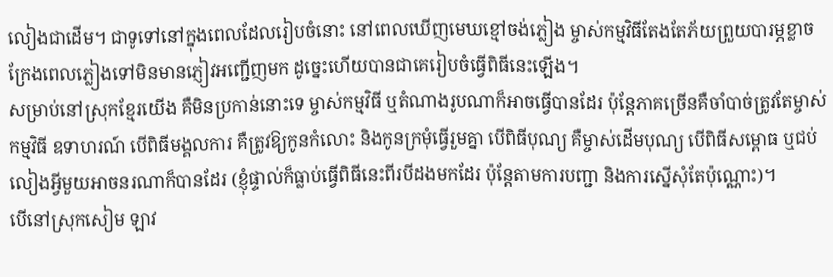លៀងជាដើម។ ជាទូទៅនៅក្នុងពេលដែលរៀបចំនោះ នៅពេលឃើញមេឃខ្មៅចង់ភ្លៀង ម្ចាស់កម្មវិធីតែងតែភ័យព្រួយបារម្ភខ្លាចក្រែងពេលភ្លៀងទៅមិនមានភ្ញៀវអញ្ជើញមក ដូច្នេះហើយបានជាគេរៀបចំធ្វើពិធីនេះឡើង។
សម្រាប់នៅស្រុកខ្មែរយើង គឺមិនប្រកាន់នោះទេ ម្ចាស់កម្មវិធី ឬតំណាងរូបណាក៏អាចធ្វើបានដែរ ប៉ុន្តែភាគច្រើនគឺចាំបាច់ត្រូវតែម្ចាស់កម្មវិធី ឧទាហរណ៍ បើពិធីមង្គលការ គឺត្រូវឱ្យកូនកំលោះ និងកូនក្រមុំធ្វើរួមគ្នា បើពិធីបុណ្យ គឺម្ចាស់ដើមបុណ្យ បើពិធីសម្ពោធ ឬជប់លៀងអ្វីមួយអាចនរណាក៏បានដែរ (ខ្ញុំផ្ទាល់ក៏ធ្លាប់ធ្វើពិធីនេះពីរបីដងមកដែរ ប៉ុន្តែតាមការបញ្ជា និងការស្នើសុំតែប៉ុណ្ណោះ)។
បើនៅស្រុកសៀម ឡាវ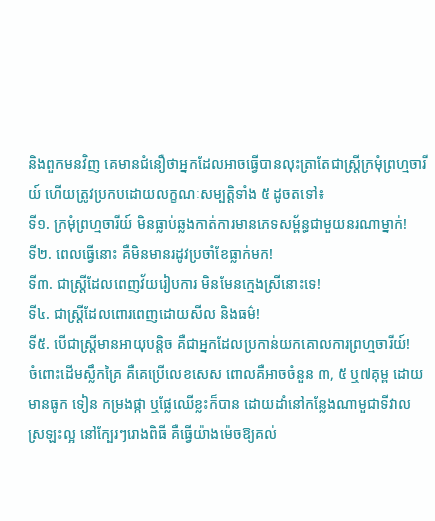និងពួកមនវិញ គេមានជំនឿថាអ្នកដែលអាចធ្វើបានលុះត្រាតែជាស្រ្តីក្រមុំព្រហ្មចារីយ៍ ហើយត្រូវប្រកបដោយលក្ខណៈសម្បត្តិទាំង ៥ ដូចតទៅ៖
ទី១. ក្រមុំព្រហ្មចារីយ៍ មិនធ្លាប់ឆ្លងកាត់ការមានភេទសម្ព័ន្ធជាមួយនរណាម្នាក់!
ទី២. ពេលធ្វើនោះ គឺមិនមានរដូវប្រចាំខែធ្លាក់មក!
ទី៣. ជាស្រ្តីដែលពេញវ័យរៀបការ មិនមែនក្មេងស្រីនោះទេ!
ទី៤. ជាស្រ្តីដែលពោរពេញដោយសីល និងធម៌!
ទី៥. បើជាស្រ្តីមានអាយុបន្តិច គឺជាអ្នកដែលប្រកាន់យកគោលការព្រហ្មចារីយ៍!
ចំពោះដើមស្លឹកគ្រៃ គឺគេប្រើលេខសេស ពោលគឺអាចចំនួន ៣, ៥ ឬ៧គុម្ព ដោយមានធូក ទៀន កម្រងផ្កា ឬផ្លែឈើខ្លះក៏បាន ដោយដាំនៅកន្លែងណាមួជាទីវាលស្រឡះល្អ នៅក្បែរៗរោងពិធី គឺធ្វើយ៉ាងម៉េចឱ្យគល់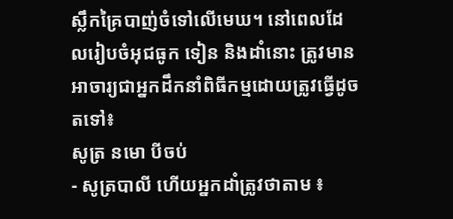ស្លឹកគ្រៃបាញ់ចំទៅលើមេឃ។ នៅពេលដែលរៀបចំអុជធូក ទៀន និងដាំនោះ ត្រូវមានអាចារ្យជាអ្នកដឹកនាំពិធីកម្មដោយត្រូវធ្វើដូចតទៅ៖
សូត្រ នមោ បីចប់
- សូត្របាលី ហើយអ្នកដាំត្រូវថាតាម ៖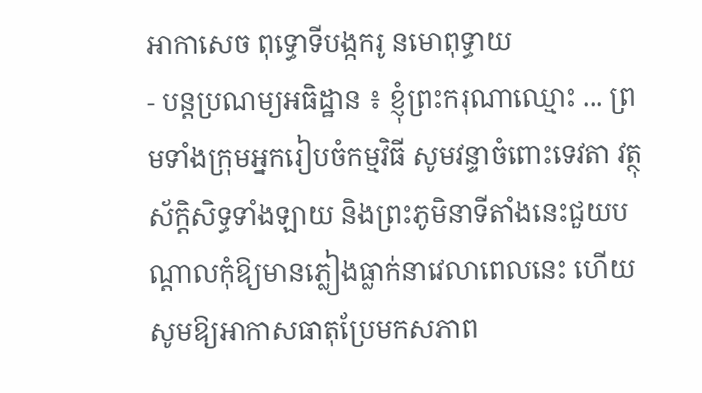អាកាសេច ពុទ្ធោទីបង្កករូ នមោពុទ្ធាយ
- បន្តប្រណម្យអធិដ្ឋាន ៖ ខ្ញុំព្រះករុណាឈ្មោះ ... ព្រមទាំងក្រុមអ្នករៀបចំកម្មវិធី សូមវន្ទាចំពោះទេវតា វត្ថុស័ក្តិសិទ្ធទាំងឡាយ និងព្រះភូមិនាទីតាំងនេះជួយបណ្តាលកុំឱ្យមានភ្លៀងធ្លាក់នាវេលាពេលនេះ ហើយសូមឱ្យអាកាសធាតុប្រែមកសភាព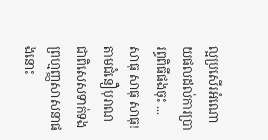ល្អប្រសើរអំណោយផលដល់ការប្រារព្ធពិធីផងចុះ ... សាធុ សាធុ សាធុ!
តាមជំនឿបុរាណ ជាពិសេសទាក់ទងព្រហ្មញ្ញសាសនាផងនោះ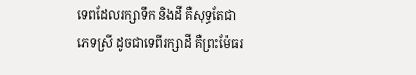ទេពដែលរក្សាទឹក និងដី គឺសុទ្ធតែជាភេទស្រី ដូចជាទេពីរក្សាដី គឺព្រះម៉ែធរ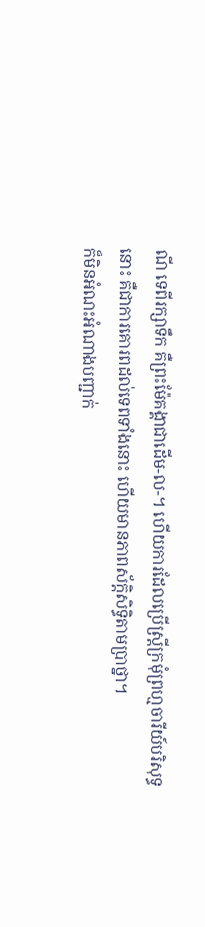ណី ទេពីរក្សាទឹក គឺព្រះម៉ែគង្គាជាដើម-ល-។ ហើយការដែលប្រើស្រ្តីក្រមុំព្រហ្មចារីយ៍បរិសុទ្ធនោះ គឺជាការគោរពដល់ទេពទាំងនោះ ហើយមានភាពស័ក្តិសិទ្ធិតាមប្រាថ្នា។
ក៏មិនអំណះអំណាងបញ្ជាក់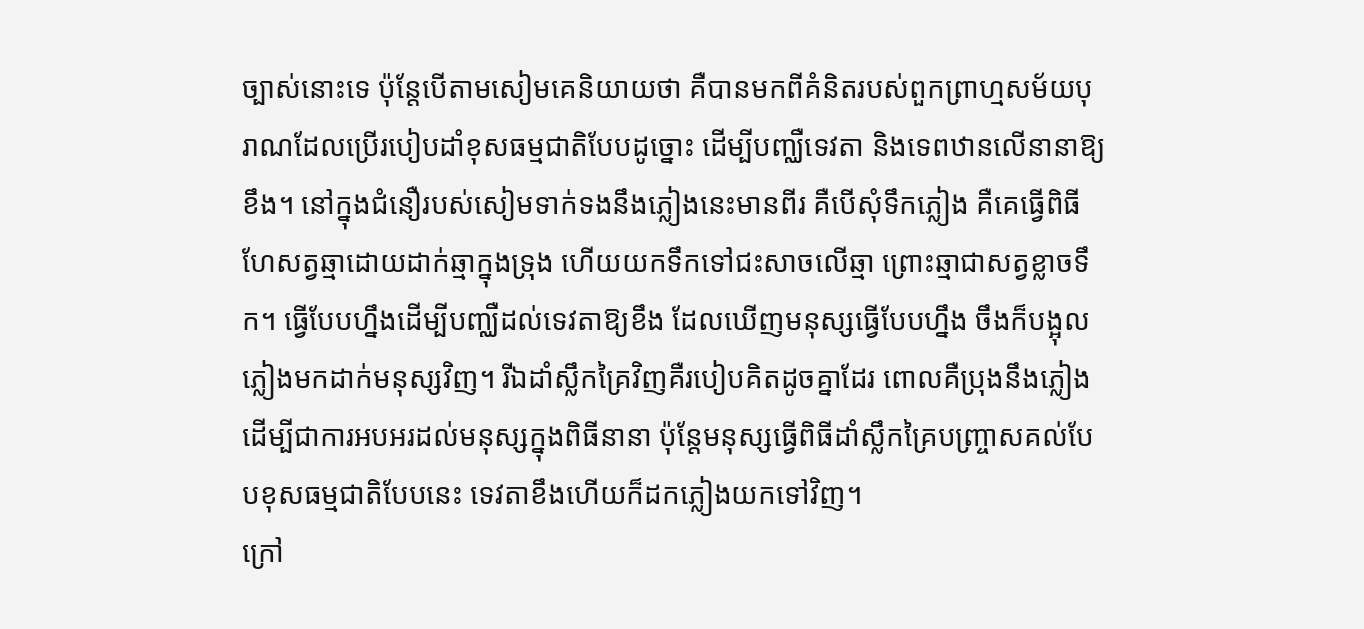ច្បាស់នោះទេ ប៉ុន្តែបើតាមសៀមគេនិយាយថា គឺបានមកពីគំនិតរបស់ពួកព្រាហ្មសម័យបុរាណដែលប្រើរបៀបដាំខុសធម្មជាតិបែបដូច្នោះ ដើម្បីបញ្ឈឺទេវតា និងទេពឋានលើនានាឱ្យខឹង។ នៅក្នុងជំនឿរបស់សៀមទាក់ទងនឹងភ្លៀងនេះមានពីរ គឺបើសុំទឹកភ្លៀង គឺគេធ្វើពិធីហែសត្វឆ្មាដោយដាក់ឆ្មាក្នុងទ្រុង ហើយយកទឹកទៅជះសាចលើឆ្មា ព្រោះឆ្មាជាសត្វខ្លាចទឹក។ ធ្វើបែបហ្នឹងដើម្បីបញ្ឈឺដល់ទេវតាឱ្យខឹង ដែលឃើញមនុស្សធ្វើបែបហ្នឹង ចឹងក៏បង្អុលភ្លៀងមកដាក់មនុស្សវិញ។ រីឯដាំស្លឹកគ្រៃវិញគឺរបៀបគិតដូចគ្នាដែរ ពោលគឺប្រុងនឹងភ្លៀងដើម្បីជាការអបអរដល់មនុស្សក្នុងពិធីនានា ប៉ុន្តែមនុស្សធ្វើពិធីដាំស្លឹកគ្រៃបញ្រ្ចាសគល់បែបខុសធម្មជាតិបែបនេះ ទេវតាខឹងហើយក៏ដកភ្លៀងយកទៅវិញ។
ក្រៅ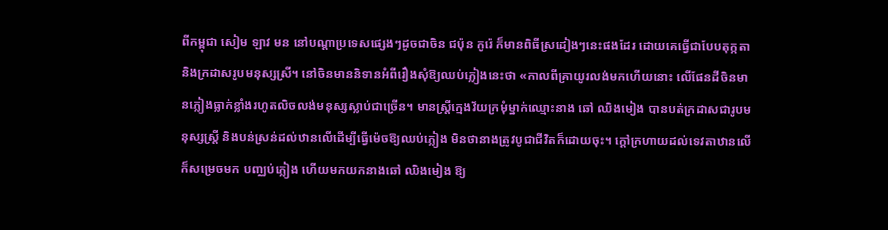ពីកម្ពុជា សៀម ឡាវ មន នៅបណ្តាប្រទេសផ្សេងៗដូចជាចិន ជប៉ុន កូរ៉េ ក៏មានពិធីស្រដៀងៗនេះផងដែរ ដោយគេធ្វើជាបែបតុក្កតា និងក្រដាសរូបមនុស្សស្រី។ នៅចិនមាននិទានអំពីរឿងសុំឱ្យឈប់ភ្លៀងនេះថា «កាលពីគ្រាយូរលង់មកហើយនោះ លើផែនដីចិនមានភ្លៀងធ្លាក់ខ្លាំងរហូតលិចលង់មនុស្សស្លាប់ជាច្រើន។ មានស្រ្តីក្មេងវ័យក្រមុំម្នាក់ឈ្មោះនាង ឆៅ ឈិងមៀង បានបត់ក្រដាសជារូបមនុស្សស្រ្តី និងបន់ស្រន់ដល់ឋានលើដើម្បីធ្វើម៉េចឱ្យឈប់ភ្លៀង មិនថានាងត្រូវបូជាជីវិតក៏ដោយចុះ។ ក្តៅក្រហាយដល់ទេវតាឋានលើ ក៏សម្រេចមក បញ្ឈប់ភ្លៀង ហើយមកយកនាងឆៅ ឈិងមៀង ឱ្យ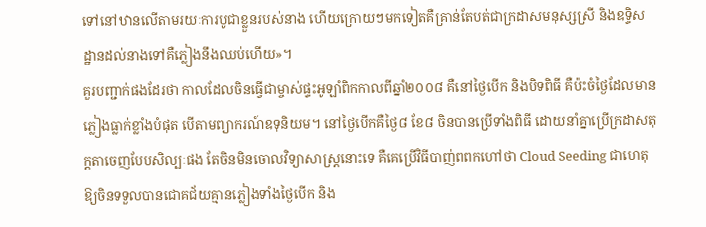ទៅនៅឋានលើតាមរយៈការបូជាខ្លួនរបស់នាង ហើយក្រោយៗមកទៀតគឺគ្រាន់តែបត់ជាក្រដាសមនុស្សស្រី និងឧទ្ទិសដ្ឋានដល់នាងទៅគឺភ្លៀងនឹងឈប់ហើយ»។
គួរបញ្ជាក់ផងដែរថា កាលដែលចិនធ្វើជាម្ចាស់ផ្ទះអូឡាំពិកកាលពីឆ្នាំ២០០៨ គឺនៅថ្ងៃបើក និងបិទពិធី គឺប៉ះចំថ្ងៃដែលមានភ្លៀងធ្លាក់ខ្លាំងបំផុត បើតាមព្យាករណ៍ឧទុនិយម។ នៅថ្ងៃបើកគឺថ្ងៃ៨ ខែ៨ ចិនបានប្រើទាំងពិធី ដោយនាំគ្នាប្រើក្រដាសតុក្តតាចេញបែបសិល្បៈផង តែចិនមិនចោលវិទ្យាសាស្រ្តនោះទេ គឺគេប្រើវិធីបាញ់ពពកហៅថា Cloud Seeding ជាហេតុឱ្យចិនទទួលបានជោគជ័យគ្មានភ្លៀងទាំងថ្ងៃបើក និង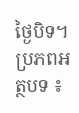ថ្ងៃបិទ។
ប្រភពអត្ថបទ ៖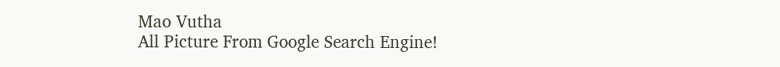Mao Vutha
All Picture From Google Search Engine!